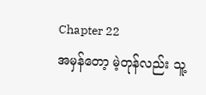Chapter 22
အမှန်တော့ မဲ့တုန်လည်း သူ့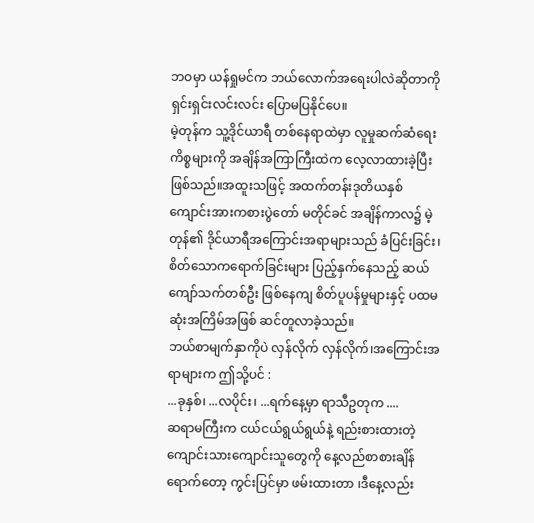ဘဝမှာ ယန်ရှုမင်က ဘယ်လောက်အရေးပါလဲဆိုတာကို ရှင်းရှင်းလင်းလင်း ပြောမပြနိုင်ပေ။
မဲ့တုန်က သူ့ဒိုင်ယာရီ တစ်နေရာထဲမှာ လူမှုဆက်ဆံရေးကိစ္စများကို အချိန်အကြာကြီးထဲက လေ့လာထားခဲ့ပြီး ဖြစ်သည်။အထူးသဖြင့် အထက်တန်းဒုတိယနှစ် ကျောင်းအားကစားပွဲတော် မတိုင်ခင် အချိန်ကာလ၌ မဲ့တုန်၏ ဒိုင်ယာရီအကြောင်းအရာများသည် ခံပြင်းခြင်း၊စိတ်သောကရောက်ခြင်းများ ပြည့်နှက်နေသည့် ဆယ်ကျော်သက်တစ်ဦး ဖြစ်နေကျ စိတ်ပူပန်မှုများနှင့် ပထမဆုံးအကြိမ်အဖြစ် ဆင်တူလာခဲ့သည်။
ဘယ်စာမျက်နှာကိုပဲ လှန်လိုက် လှန်လိုက်၊အကြောင်းအရာများက ဤသို့ပင် :
...ခုနှစ်၊ ...လပိုင်း၊ ...ရက်နေ့မှာ ရာသီဥတုက ....
ဆရာမကြီးက ငယ်ငယ်ရွယ်ရွယ်နဲ့ ရည်းစားထားတဲ့ ကျောင်းသားကျောင်းသူတွေကို နေ့လည်စာစားချိန်ရောက်တော့ ကွင်းပြင်မှာ ဖမ်းထားတာ ၊ဒီနေ့လည်း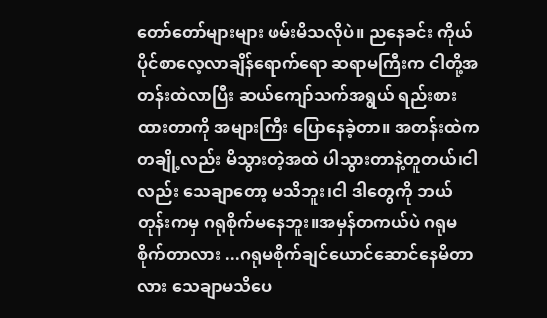တော်တော်များများ ဖမ်းမိသလိုပဲ။ ညနေခင်း ကိုယ်ပိုင်စာလေ့လာချိန်ရောက်ရော ဆရာမကြီးက ငါတို့အတန်းထဲလာပြီး ဆယ်ကျော်သက်အရွယ် ရည်းစားထားတာကို အများကြီး ပြောနေခဲ့တာ။ အတန်းထဲက တချို့လည်း မိသွားတဲ့အထဲ ပါသွားတာနဲ့တူတယ်၊ငါလည်း သေချာတော့ မသိဘူး၊ငါ ဒါတွေကို ဘယ်တုန်းကမှ ဂရုစိုက်မနေဘူး။အမှန်တကယ်ပဲ ဂရုမစိုက်တာလား ...ဂရုမစိုက်ချင်ယောင်ဆောင်နေမိတာလား သေချာမသိပေ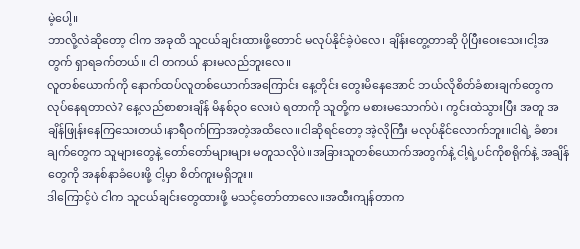မဲ့ပေါ့။
ဘာလို့လဲဆိုတော့ ငါက အခုထိ သူငယ်ချင်းထားဖို့တောင် မလုပ်နိုင်ခဲ့ပဲလေ၊ ချိန်းတွေ့တာဆို ပိုပြီးဝေးသေး၊ငါ့အတွက် ရှာရခက်တယ်။ ငါ တကယ် နားမလည်ဘူးလေ။
လူတစ်ယောက်ကို နောက်ထပ်လူတစ်ယောက်အကြောင်း နေ့တိုင်း တွေးမိနေအောင် ဘယ်လိုစိတ်ခံစားချက်တွေက လုပ်နေရတာလဲ? နေ့လည်စာစားချိန် မိနစ်၃၀ လေးပဲ ရတာကို သူတို့က မစားမသောက်ပဲ၊ ကွင်းထဲသွားပြီး အတူ အချိန်ဖြုန်းနေကြသေးတယ်၊နာရီဝက်ကြာအတဲ့အထိလေ။ငါဆိုရင်တော့ အဲ့လိုကြီး မလုပ်နိုင်လောက်ဘူး။ငါရဲ့ ခံစားချက်တွေက သူများတွေနဲ့ တော်တော်များများ မတူသလိုပဲ။အခြားသူတစ်ယောက်အတွက်နဲ့ ငါ့ရဲ့ပင်ကိုစရိုက်နဲ့ အချိန်တွေကို အနစ်နာခံပေးဖို့ ငါ့မှာ စိတ်ကူးမရှိဘူး။
ဒါကြောင့်ပဲ ငါက သူငယ်ချင်းတွေထားဖို့ မသင့်တော်တာလေ။အထီးကျန်တာက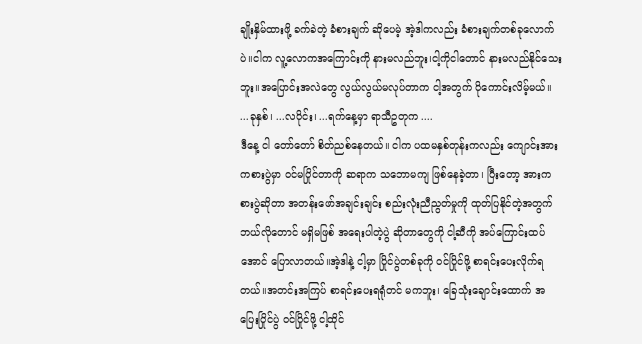ချိုးနှိမ်ထားဖို့ ခက်ခဲတဲ့ ခံစားချက် ဆိုပေမဲ့ အဲ့ဒါကလည်း ခံစားချက်တစ်ခုလောက်ပဲ။ငါက လူ့လောကအကြောင်းကို နားမလည်ဘူး၊ငါ့ကိုငါတောင် နားမလည်နိုင်သေးဘူး။အပြောင်းအလဲတွေ လွယ်လွယ်မလုပ်တာက ငါ့အတွက် ပိုကောင်းလိမ့်မယ်။
...ခုနှစ်၊ ...လပိုင်း၊ ...ရက်နေ့မှာ ရာသီဥတုက ....
ဒီနေ့ ငါ တော်တော် စိတ်ညစ်နေတယ်။ ငါက ပထမနှစ်တုန်းကလည်း ကျောင်းအားကစားပွဲမှာ ဝင်မပြိုင်တာကို ဆရာက သဘောမကျ ဖြစ်နေခဲ့တာ၊ ပြီးတော့ အားကစားပွဲဆိုတာ အတန်းဖော်အချင်းချင်း စည်းလုံးညီညွတ်မှုကို ထုတ်ပြနိုင်တဲ့အတွက် ဘယ်လိုတောင် မရှိမဖြစ် အရေးပါတဲ့ပွဲ ဆိုတာတွေကို ငါ့ဆီကို အပ်ကြောင်းထပ်အောင် ပြောလာတယ်။အဲ့ဒါနဲ့ ငါ့မှာ ပြိုင်ပွဲတစ်ခုကို ဝင်ပြိုင်ဖို့ စာရင်းပေးလိုက်ရတယ်။အတင်းအကြပ် စာရင်းပေးရရုံတင် မကဘူး၊ ခြေသုံးချောင်းထောက် အပြေးပြိုင်ပွဲ ဝင်ပြိုင်ဖို့ ငါ့ထိုင်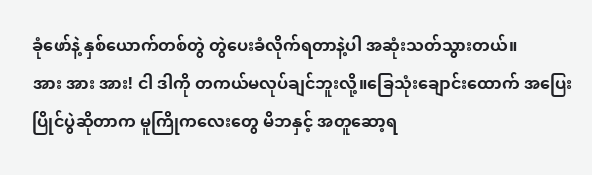ခုံဖော်နဲ့ နှစ်ယောက်တစ်တွဲ တွဲပေးခံလိုက်ရတာနဲ့ပါ အဆုံးသတ်သွားတယ်။
အား အား အား! ငါ ဒါကို တကယ်မလုပ်ချင်ဘူးလို့။ခြေသုံးချောင်းထောက် အပြေးပြိုင်ပွဲဆိုတာက မူကြိုကလေးတွေ မိဘနှင့် အတူဆော့ရ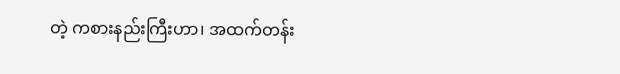တဲ့ ကစားနည်းကြီးဟာ၊ အထက်တန်း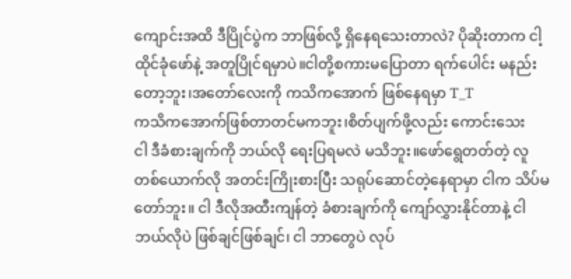ကျောင်းအထိ ဒီပြိုင်ပွဲက ဘာဖြစ်လို့ ရှိနေရသေးတာလဲ? ပိုဆိုးတာက ငါ့ထိုင်ခုံဖော်နဲ့ အတူပြိုင်ရမှာပဲ။ငါတို့စကားမပြောတာ ရက်ပေါင်း မနည်းတော့ဘူး၊အတော်လေးကို ကသိကအောက် ဖြစ်နေရမှာ T_T
ကသိကအောက်ဖြစ်တာတင်မကဘူး၊စိတ်ပျက်ဖို့လည်း ကောင်းသေး
ငါ ဒီခံစားချက်ကို ဘယ်လို ရေးပြရမလဲ မသိဘူး။ဖော်ရွေတတ်တဲ့ လူတစ်ယောက်လို အတင်းကြိုးစားပြီး သရုပ်ဆောင်တဲ့နေရာမှာ ငါက သိပ်မတော်ဘူး။ ငါ ဒီလိုအထီးကျန်တဲ့ ခံစားချက်ကို ကျော်လွှားနိုင်တာနဲ့ ငါဘယ်လိုပဲ ဖြစ်ချင်ဖြစ်ချင်၊ ငါ ဘာတွေပဲ လုပ်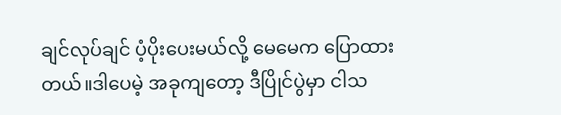ချင်လုပ်ချင် ပံ့ပိုးပေးမယ်လို့ မေမေက ပြောထားတယ်။ဒါပေမဲ့ အခုကျတော့ ဒီပြိုင်ပွဲမှာ ငါသ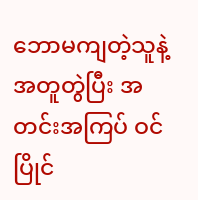ဘောမကျတဲ့သူနဲ့ အတူတွဲပြီး အတင်းအကြပ် ဝင်ပြိုင်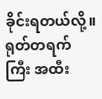ခိုင်းရတယ်လို့။ ရုတ်တရက်ကြီး အထီး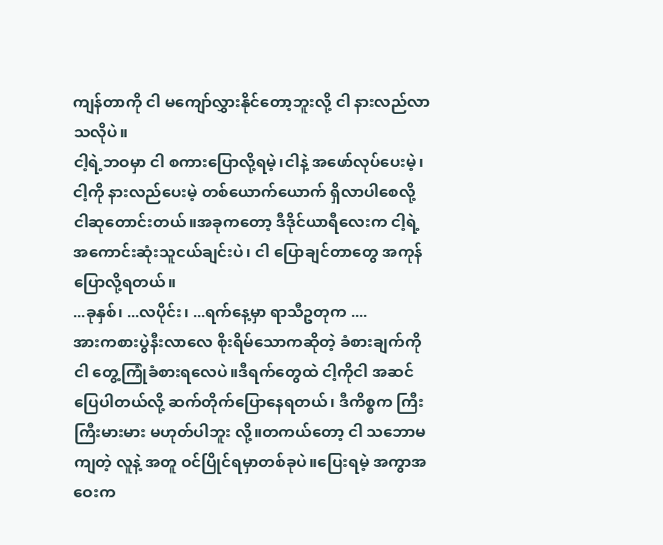ကျန်တာကို ငါ မကျော်လွှားနိုင်တော့ဘူးလို့ ငါ နားလည်လာသလိုပဲ။
ငါ့ရဲ့ဘဝမှာ ငါ စကားပြောလို့ရမဲ့၊ငါနဲ့ အဖော်လုပ်ပေးမဲ့၊ ငါ့ကို နားလည်ပေးမဲ့ တစ်ယောက်ယောက် ရှိလာပါစေလို့ ငါဆုတောင်းတယ်။အခုကတော့ ဒီဒိုင်ယာရီလေးက ငါ့ရဲ့အကောင်းဆုံးသူငယ်ချင်းပဲ၊ ငါ ပြောချင်တာတွေ အကုန်ပြောလို့ရတယ်။
...ခုနှစ်၊ ...လပိုင်း၊ ...ရက်နေ့မှာ ရာသီဥတုက ....
အားကစားပွဲနီးလာလေ စိုးရိမ်သောကဆိုတဲ့ ခံစားချက်ကို ငါ တွေ့ကြုံခံစားရလေပဲ။ဒီရက်တွေထဲ ငါ့ကိုငါ အဆင်ပြေပါတယ်လို့ ဆက်တိုက်ပြောနေရတယ်၊ ဒီကိစ္စက ကြီးကြီးမားမား မဟုတ်ပါဘူး လို့။တကယ်တော့ ငါ သဘောမကျတဲ့ လူနဲ့ အတူ ဝင်ပြိုင်ရမှာတစ်ခုပဲ။ပြေးရမဲ့ အကွာအဝေးက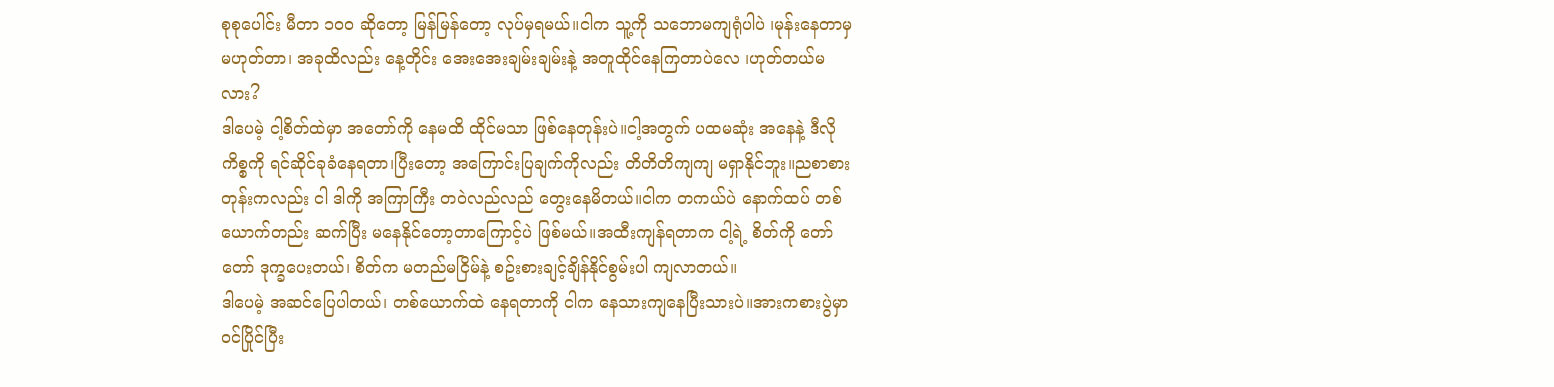စုစုပေါင်း မီတာ ၁၀၀ ဆိုတော့ မြန်မြန်တော့ လုပ်မှရမယ်။ငါက သူ့ကို သဘောမကျရုံပါပဲ ၊မုန်းနေတာမှ မဟုတ်တာ၊ အခုထိလည်း နေ့တိုင်း အေးအေးချမ်းချမ်းနဲ့ အတူထိုင်နေကြတာပဲလေ ၊ဟုတ်တယ်မလား?
ဒါပေမဲ့ ငါ့စိတ်ထဲမှာ အတော်ကို နေမထိ ထိုင်မသာ ဖြစ်နေတုန်းပဲ။ငါ့အတွက် ပထမဆုံး အနေနဲ့ ဒီလိုကိစ္စကို ရင်ဆိုင်ခုခံနေရတာ၊ပြီးတော့ အကြောင်းပြချက်ကိုလည်း တိတိတိကျကျ မရှာနိုင်ဘူး။ညစာစားတုန်းကလည်း ငါ ဒါကို အကြာကြီး တဝဲလည်လည် တွေးနေမိတယ်။ငါက တကယ်ပဲ နောက်ထပ် တစ်ယောက်တည်း ဆက်ပြီး မနေနိုင်တော့တာကြောင့်ပဲ ဖြစ်မယ်။အထီးကျန်ရတာက ငါ့ရဲ့ စိတ်ကို တော်တော် ဒုက္ခပေးတယ်၊ စိတ်က မတည်မငြိမ်နဲ့ စဥ်းစားချင့်ချိန်နိုင်စွမ်းပါ ကျလာတယ်။
ဒါပေမဲ့ အဆင်ပြေပါတယ်၊ တစ်ယောက်ထဲ နေရတာကို ငါက နေသားကျနေပြီးသားပဲ။အားကစားပွဲမှာ ဝင်ပြိုင်ပြီး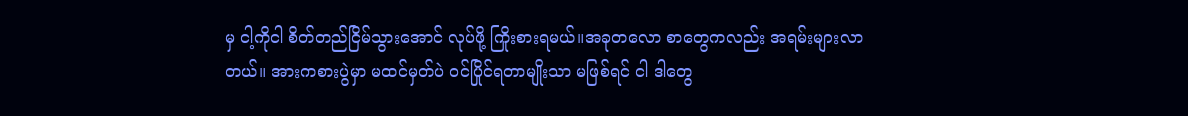မှ ငါ့ကိုငါ စိတ်တည်ငြိမ်သွားအောင် လုပ်ဖို့ ကြိုးစားရမယ်။အခုတလော စာတွေကလည်း အရမ်းများလာတယ်။ အားကစားပွဲမှာ မထင်မှတ်ပဲ ဝင်ပြိုင်ရတာမျိုးသာ မဖြစ်ရင် ငါ ဒါတွေ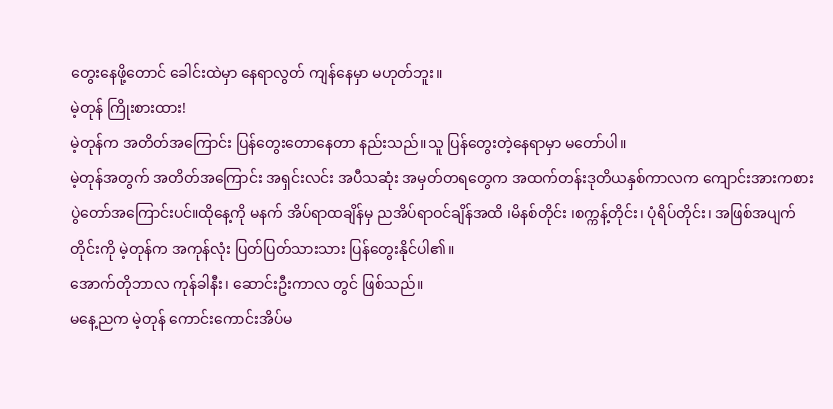တွေးနေဖို့တောင် ခေါင်းထဲမှာ နေရာလွတ် ကျန်နေမှာ မဟုတ်ဘူး။
မဲ့တုန် ကြိုးစားထား!
မဲ့တုန်က အတိတ်အကြောင်း ပြန်တွေးတောနေတာ နည်းသည်။သူ ပြန်တွေးတဲ့နေရာမှာ မတော်ပါ။
မဲ့တုန်အတွက် အတိတ်အကြောင်း အရှင်းလင်း အပီသဆုံး အမှတ်တရတွေက အထက်တန်းဒုတိယနှစ်ကာလက ကျောင်းအားကစားပွဲတော်အကြောင်းပင်။ထိုနေ့ကို မနက် အိပ်ရာထချိန်မှ ညအိပ်ရာဝင်ချိန်အထိ ၊မိနစ်တိုင်း ၊စက္ကန့်တိုင်း၊ ပုံရိပ်တိုင်း၊ အဖြစ်အပျက်တိုင်းကို မဲ့တုန်က အကုန်လုံး ပြတ်ပြတ်သားသား ပြန်တွေးနိုင်ပါ၏။
အောက်တိုဘာလ ကုန်ခါနီး၊ ဆောင်းဦးကာလ တွင် ဖြစ်သည်။
မနေ့ညက မဲ့တုန် ကောင်းကောင်းအိပ်မ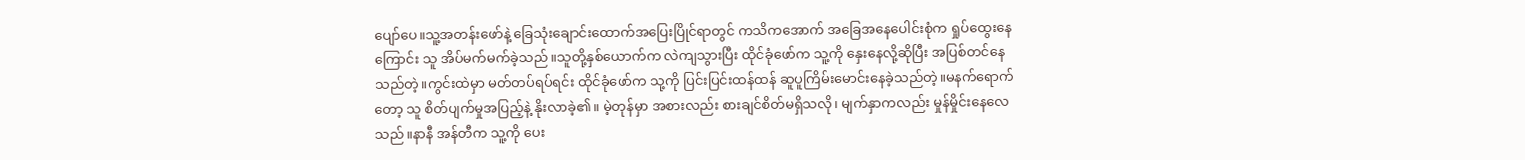ပျော်ပေ။သူ့အတန်းဖော်နဲ့ ခြေသုံးချောင်းထောက်အပြေးပြိုင်ရာတွင် ကသိကအောက် အခြေအနေပေါင်းစုံက ရှုပ်ထွေးနေကြောင်း သူ အိပ်မက်မက်ခဲ့သည်။သူတို့နှစ်ယောက်က လဲကျသွားပြီး ထိုင်ခုံဖော်က သူ့ကို နှေးနေလို့ဆိုပြီး အပြစ်တင်နေသည်တဲ့။ကွင်းထဲမှာ မတ်တပ်ရပ်ရင်း ထိုင်ခုံဖော်က သု့ကို ပြင်းပြင်းထန်ထန် ဆူပူကြိမ်းမောင်းနေခဲ့သည်တဲ့။မနက်ရောက်တော့ သူ စိတ်ပျက်မှုအပြည့်နဲ့ နိုးလာခဲ့၏။ မဲ့တုန်မှာ အစားလည်း စားချင်စိတ်မရှိသလို၊ မျက်နှာကလည်း မှုန်မှိုင်းနေလေသည်။နာနီ အန်တီက သူ့ကို ပေး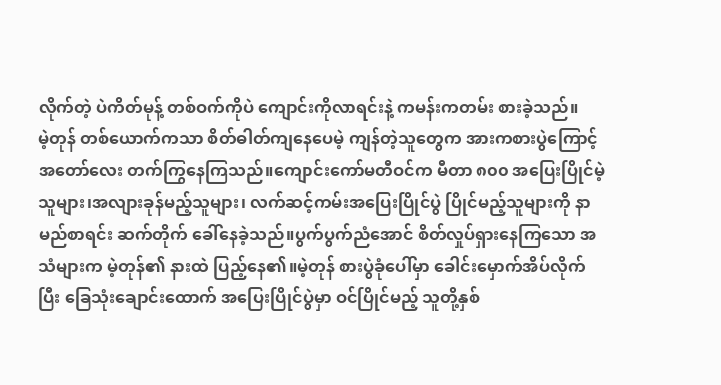လိုက်တဲ့ ပဲကိတ်မုန့် တစ်ဝက်ကိုပဲ ကျောင်းကိုလာရင်းနဲ့ ကမန်းကတမ်း စားခဲ့သည်။
မဲ့တုန် တစ်ယောက်ကသာ စိတ်ဓါတ်ကျနေပေမဲ့ ကျန်တဲ့သူတွေက အားကစားပွဲကြောင့် အတော်လေး တက်ကြွနေကြသည်။ကျောင်းကော်မတီဝင်က မီတာ ၈၀၀ အပြေးပြိုင်မဲ့သူများ၊အလျားခုန်မည့်သူများ၊ လက်ဆင့်ကမ်းအပြေးပြိုင်ပွဲ ပြိုင်မည့်သူများကို နာမည်စာရင်း ဆက်တိုက် ခေါ်နေခဲ့သည်။ပွက်ပွက်ညံအောင် စိတ်လှုပ်ရှားနေကြသော အသံများက မဲ့တုန်၏ နားထဲ ပြည့်နေ၏။မဲ့တုန် စားပွဲခုံပေါ်မှာ ခေါင်းမှောက်အိပ်လိုက်ပြီး ခြေသုံးချောင်းထောက် အပြေးပြိုင်ပွဲမှာ ဝင်ပြိုင်မည့် သူတို့နှစ်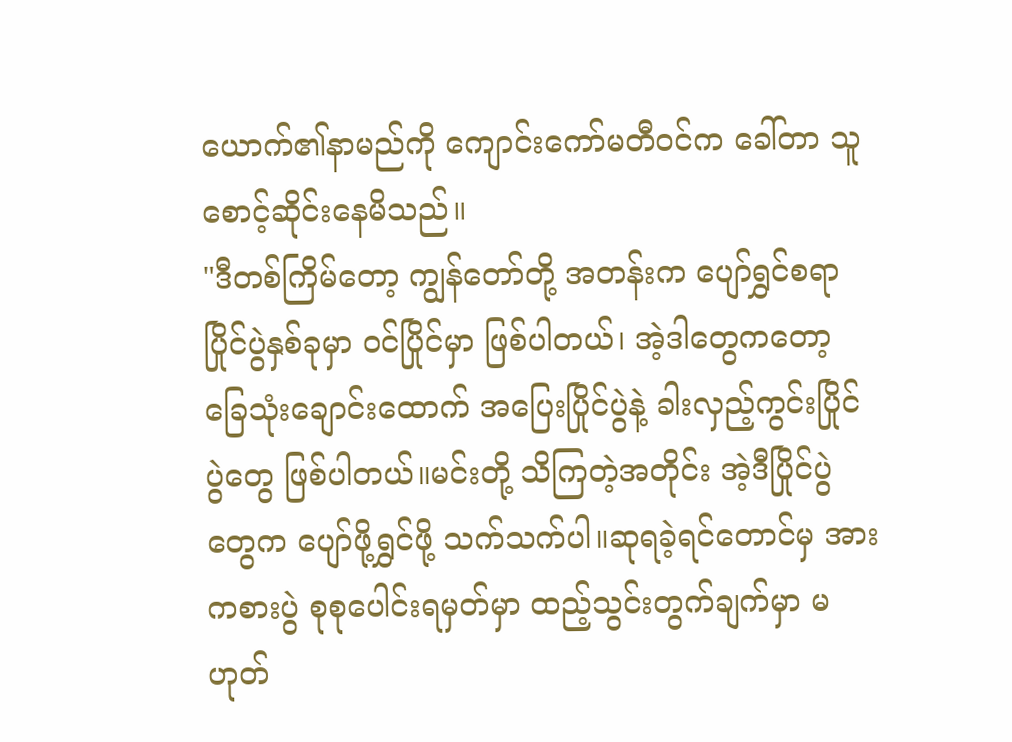ယောက်၏နာမည်ကို ကျောင်းကော်မတီဝင်က ခေါ်တာ သူ စောင့်ဆိုင်းနေမိသည်။
"ဒီတစ်ကြိမ်တော့ ကျွန်တော်တို့ အတန်းက ပျော်ရွှင်စရာ ပြိုင်ပွဲနှစ်ခုမှာ ဝင်ပြိုင်မှာ ဖြစ်ပါတယ်၊ အဲ့ဒါတွေကတော့ ခြေသုံးချောင်းထောက် အပြေးပြိုင်ပွဲနဲ့ ခါးလှည့်ကွင်းပြိုင်ပွဲတွေ ဖြစ်ပါတယ်။မင်းတို့ သိကြတဲ့အတိုင်း အဲ့ဒီပြိုင်ပွဲတွေက ပျော်ဖို့ရွှင်ဖို့ သက်သက်ပါ။ဆုရခဲ့ရင်တောင်မှ အားကစားပွဲ စုစုပေါင်းရမှတ်မှာ ထည့်သွင်းတွက်ချက်မှာ မဟုတ်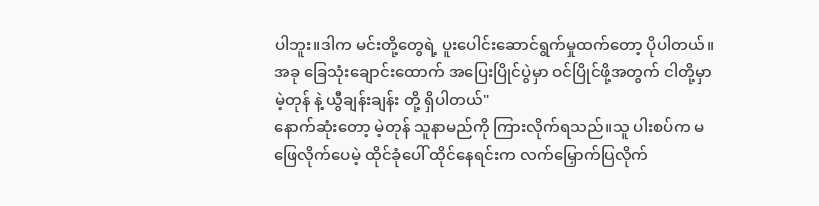ပါဘူး။ဒါက မင်းတို့တွေရဲ့ ပူးပေါင်းဆောင်ရွက်မှုထက်တော့ ပိုပါတယ်။အခု ခြေသုံးချောင်းထောက် အပြေးပြိုင်ပွဲမှာ ဝင်ပြိုင်ဖို့အတွက် ငါတို့မှာ မဲ့တုန် နဲ့ ယွီချန်းချန်း တို့ ရှိပါတယ်"
နောက်ဆုံးတော့ မဲ့တုန် သူနာမည်ကို ကြားလိုက်ရသည်။သူ ပါးစပ်က မဖြေလိုက်ပေမဲ့ ထိုင်ခုံပေါ် ထိုင်နေရင်းက လက်မြှောက်ပြလိုက်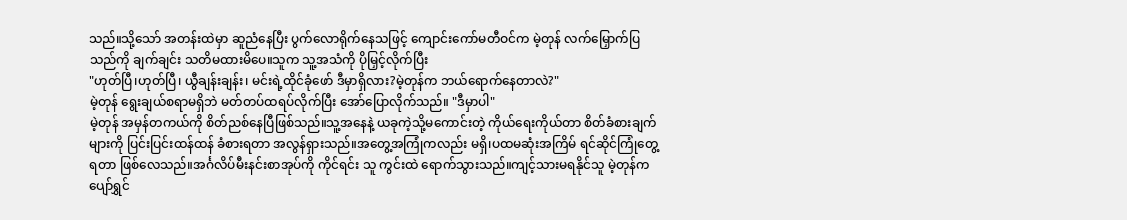သည်။သို့သော် အတန်းထဲမှာ ဆူညံနေပြီး ပွက်လောရိုက်နေသဖြင့် ကျောင်းကော်မတီဝင်က မဲ့တုန် လက်မြှောက်ပြသည်ကို ချက်ချင်း သတိမထားမိပေ။သူက သူ့အသံကို ပိုမြှင့်လိုက်ပြီး
"ဟုတ်ပြီ၊ဟုတ်ပြီ၊ ယွီချန်းချန်း၊ မင်းရဲ့ထိုင်ခုံဖော် ဒီမှာရှိလား?မဲ့တုန်က ဘယ်ရောက်နေတာလဲ?"
မဲ့တုန် ရွေးချယ်စရာမရှိဘဲ မတ်တပ်ထရပ်လိုက်ပြီး အော်ပြောလိုက်သည်။ "ဒီမှာပါ"
မဲ့တုန် အမှန်တကယ်ကို စိတ်ညစ်နေပြီဖြစ်သည်။သူ့အနေနဲ့ ယခုကဲ့သို့မကောင်းတဲ့ ကိုယ်ရေးကိုယ်တာ စိတ်ခံစားချက်များကို ပြင်းပြင်းထန်ထန် ခံစားရတာ အလွန်ရှားသည်။အတွေ့အကြုံကလည်း မရှိ၊ပထမဆုံးအကြိမ် ရင်ဆိုင်ကြုံတွေ့ရတာ ဖြစ်လေသည်။အင်္ဂလိပ်မီးနင်းစာအုပ်ကို ကိုင်ရင်း သူ ကွင်းထဲ ရောက်သွားသည်။ကျင့်သားမရနိုင်သူ မဲ့တုန်က ပျော်ရွှင်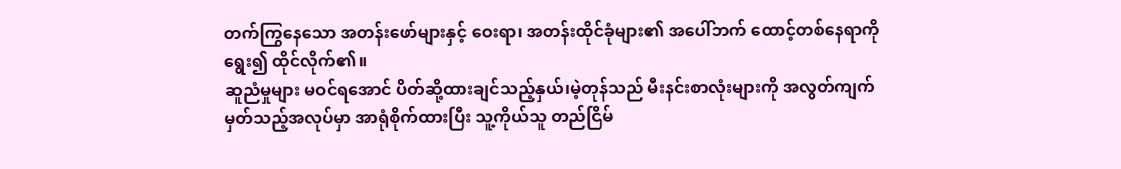တက်ကြွနေသော အတန်းဖော်များနှင့် ဝေးရာ၊ အတန်းထိုင်ခုံများ၏ အပေါ်ဘက် ထောင့်တစ်နေရာကို ရွေး၍ ထိုင်လိုက်၏။
ဆူညံမှုများ မဝင်ရအောင် ပိတ်ဆို့ထားချင်သည့်နှယ်၊မဲ့တုန်သည် မီးနင်းစာလုံးများကို အလွတ်ကျက်မှတ်သည့်အလုပ်မှာ အာရုံစိုက်ထားပြီး သူ့ကိုယ်သူ တည်ငြိမ်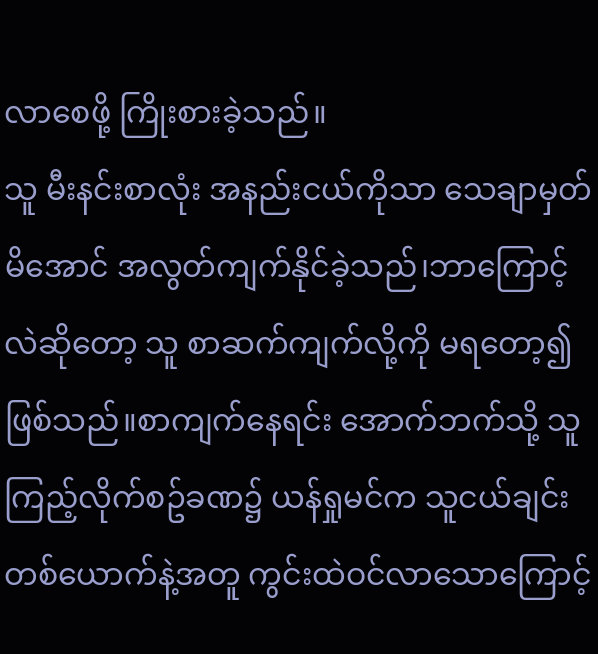လာစေဖို့ ကြိုးစားခဲ့သည်။
သူ မီးနင်းစာလုံး အနည်းငယ်ကိုသာ သေချာမှတ်မိအောင် အလွတ်ကျက်နိုင်ခဲ့သည်၊ဘာကြောင့်လဲဆိုတော့ သူ စာဆက်ကျက်လို့ကို မရတော့၍ ဖြစ်သည်။စာကျက်နေရင်း အောက်ဘက်သို့ သူကြည့်လိုက်စဥ်ခဏ၌ ယန်ရှုမင်က သူငယ်ချင်းတစ်ယောက်နဲ့အတူ ကွင်းထဲဝင်လာသောကြောင့်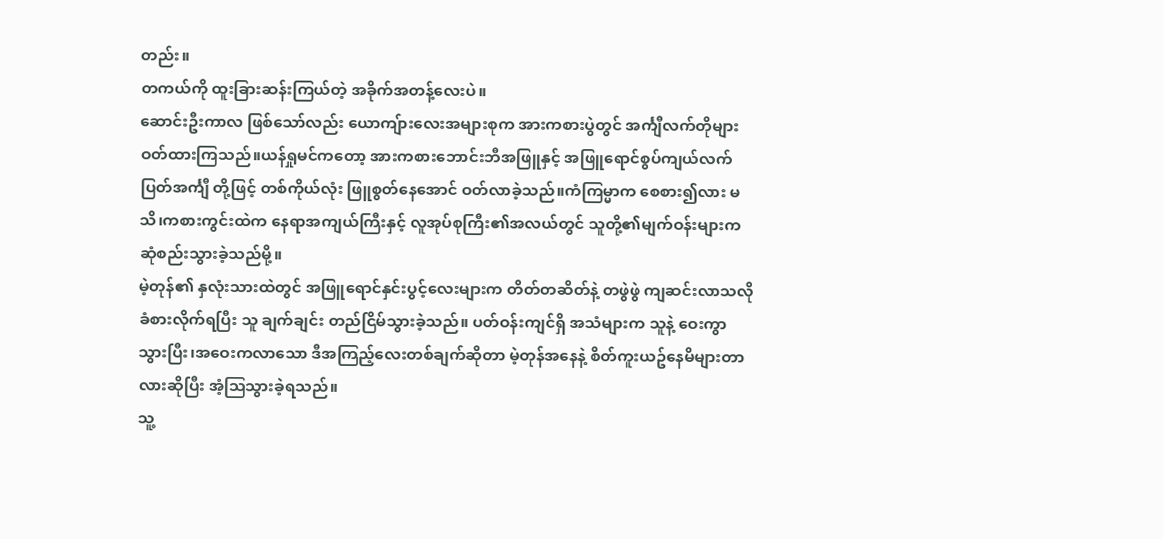တည်း။
တကယ်ကို ထူးခြားဆန်းကြယ်တဲ့ အခိုက်အတန့်လေးပဲ။
ဆောင်းဦးကာလ ဖြစ်သော်လည်း ယောကျ်ားလေးအများစုက အားကစားပွဲတွင် အင်္ကျီလက်တိုများ ဝတ်ထားကြသည်။ယန်ရှုမင်ကတော့ အားကစားဘောင်းဘီအဖြူနှင့် အဖြူရောင်စွပ်ကျယ်လက်ပြတ်အင်္ကျီ တို့ဖြင့် တစ်ကိုယ်လုံး ဖြူစွတ်နေအောင် ဝတ်လာခဲ့သည်။ကံကြမ္မာက စေစား၍လား မသိ၊ကစားကွင်းထဲက နေရာအကျယ်ကြီးနှင့် လူအုပ်စုကြီး၏အလယ်တွင် သူတို့၏မျက်ဝန်းများက ဆုံစည်းသွားခဲ့သည်မို့။
မဲ့တုန်၏ နှလုံးသားထဲတွင် အဖြူရောင်နှင်းပွင့်လေးများက တိတ်တဆိတ်နဲ့ တဖွဲဖွဲ ကျဆင်းလာသလို ခံစားလိုက်ရပြီး သူ ချက်ချင်း တည်ငြိမ်သွားခဲ့သည်။ ပတ်ဝန်းကျင်ရှိ အသံများက သူနဲ့ ဝေးကွာသွားပြီး၊အဝေးကလာသော ဒီအကြည့်လေးတစ်ချက်ဆိုတာ မဲ့တုန်အနေနဲ့ စိတ်ကူးယဥ်နေမိများတာလားဆိုပြီး အံ့ဩသွားခဲ့ရသည်။
သူ့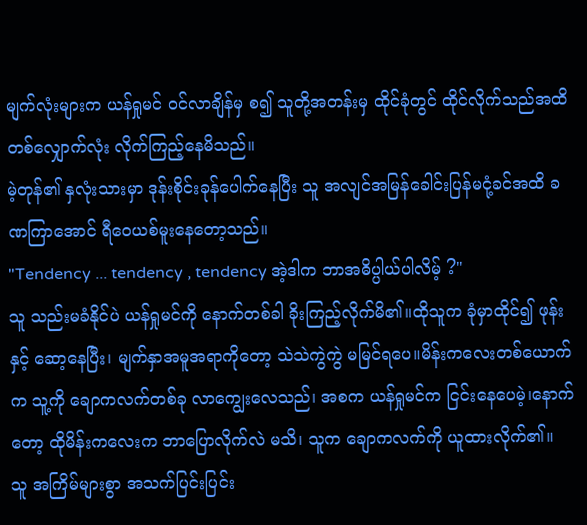မျက်လုံးများက ယန်ရှုမင် ဝင်လာချိန်မှ စ၍ သူတို့အတန်းမှ ထိုင်ခုံတွင် ထိုင်လိုက်သည်အထိ တစ်လျှောက်လုံး လိုက်ကြည့်နေမိသည်။
မဲ့တုန်၏ နှလုံးသားမှာ ဒုန်းစိုင်းခုန်ပေါက်နေပြီး သူ အလျင်အမြန်ခေါင်းပြန်မငုံ့ခင်အထိ ခဏကြာအောင် ရီဝေယစ်မူးနေတော့သည်။
"Tendency ... tendency , tendency အဲ့ဒါက ဘာအဓိပ္ပါယ်ပါလိမ့် ?"
သူ သည်းမခံနိုင်ပဲ ယန်ရှုမင်ကို နောက်တစ်ခါ ခိုးကြည့်လိုက်မိ၏။ထိုသူက ခုံမှာထိုင်၍ ဖုန်းနှင့် ဆော့နေပြီး၊ မျက်နှာအမူအရာကိုတော့ သဲသဲကွဲကွဲ မမြင်ရပေ။မိန်းကလေးတစ်ယောက်က သူ့ကို ချောကလက်တစ်ခု လာကျွေးလေသည်၊ အစက ယန်ရှုမင်က ငြင်းနေပေမဲ့၊နောက်တော့ ထိုမိန်းကလေးက ဘာပြောလိုက်လဲ မသိ၊ သူက ချောကလက်ကို ယူထားလိုက်၏။
သူ အကြိမ်များစွာ အသက်ပြင်းပြင်း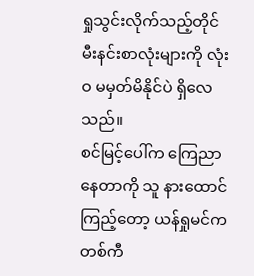ရှုသွင်းလိုက်သည့်တိုင် မီးနင်းစာလုံးများကို လုံးဝ မမှတ်မိနိုင်ပဲ ရှိလေသည်။
စင်မြင့်ပေါ်က ကြေညာနေတာကို သူ နားထောင်ကြည့်တော့ ယန်ရှုမင်က တစ်ကီ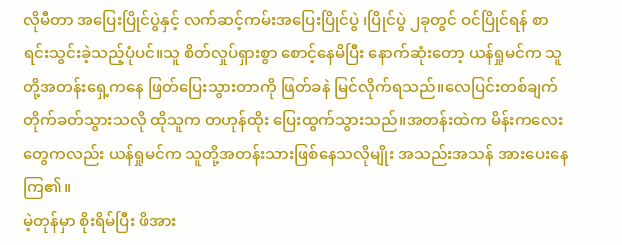လိုမီတာ အပြေးပြိုင်ပွဲနှင့် လက်ဆင့်ကမ်းအပြေးပြိုင်ပွဲ ၊ပြိုင်ပွဲ ၂ခုတွင် ဝင်ပြိုင်ရန် စာရင်းသွင်းခဲ့သည့်ပုံပင်။သူ စိတ်လှုပ်ရှားစွာ စောင့်နေမိပြီး နောက်ဆုံးတော့ ယန်ရှုမင်က သူတို့အတန်းရှေ့ကနေ ဖြတ်ပြေးသွားတာကို ဖြတ်ခနဲ မြင်လိုက်ရသည်။လေပြင်းတစ်ချက် တိုက်ခတ်သွားသလို ထိုသူက တဟုန်ထိုး ပြေးထွက်သွားသည်။အတန်းထဲက မိန်းကလေးတွေကလည်း ယန်ရှုမင်က သူတို့အတန်းသားဖြစ်နေသလိုမျိုး အသည်းအသန် အားပေးနေကြ၏။
မဲ့တုန်မှာ စိုးရိမ်ပြီး ဖိအား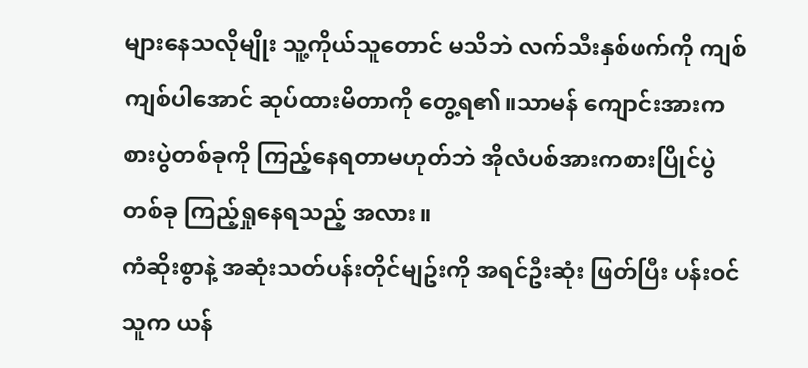များနေသလိုမျိုး သူ့ကိုယ်သူတောင် မသိဘဲ လက်သီးနှစ်ဖက်ကို ကျစ်ကျစ်ပါအောင် ဆုပ်ထားမိတာကို တွေ့ရ၏။သာမန် ကျောင်းအားကစားပွဲတစ်ခုကို ကြည့်နေရတာမဟုတ်ဘဲ အိုလံပစ်အားကစားပြိုင်ပွဲတစ်ခု ကြည့်ရှုနေရသည့် အလား။
ကံဆိုးစွာနဲ့ အဆုံးသတ်ပန်းတိုင်မျဥ်းကို အရင်ဦးဆုံး ဖြတ်ပြီး ပန်းဝင်သူက ယန်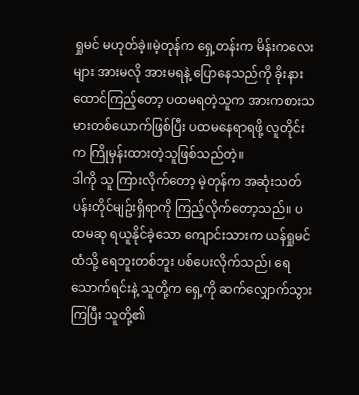ရှုမင် မဟုတ်ခဲ့။မဲ့တုန်က ရှေ့တန်းက မိန်းကလေးများ အားမလို အားမရနဲ့ ပြောနေသည်ကို ခိုးနားထောင်ကြည့်တော့ ပထမရတဲ့သူက အားကစားသမားတစ်ယောက်ဖြစ်ပြီး ပထမနေရာရဖို့ လူတိုင်းက ကြိုမှန်းထားတဲ့သူဖြစ်သည်တဲ့။
ဒါကို သူ ကြားလိုက်တော့ မဲ့တုန်က အဆုံးသတ်ပန်းတိုင်မျဥ်းရှိရာကို ကြည့်လိုက်တော့သည်။ ပထမဆု ရယူနိုင်ခဲ့သော ကျောင်းသားက ယန်ရှုမင်ထံသို့ ရေဘူးတစ်ဘူး ပစ်ပေးလိုက်သည်၊ ရေသောက်ရင်းနဲ့ သူတို့က ရှေ့ကို ဆက်လျှောက်သွားကြပြီး သူတို့၏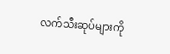လက်သီးဆုပ်များကို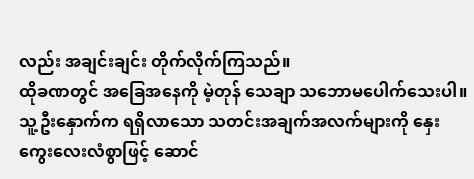လည်း အချင်းချင်း တိုက်လိုက်ကြသည်။
ထိုခဏတွင် အခြေအနေကို မဲ့တုန် သေချာ သဘောမပေါက်သေးပါ။သူ့ဦးနှောက်က ရရှိလာသော သတင်းအချက်အလက်များကို နှေးကွေးလေးလံစွာဖြင့် ဆောင်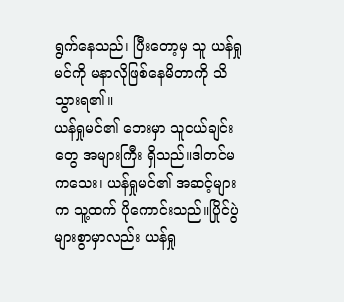ရွက်နေသည်၊ ပြီးတော့မှ သူ ယန်ရှုမင်ကို မနာလိုဖြစ်နေမိတာကို သိသွားရ၏။
ယန်ရှုမင်၏ ဘေးမှာ သူငယ်ချင်းတွေ အများကြီး ရှိသည်။ဒါတင်မကသေး၊ ယန်ရှုမင်၏ အဆင့်များက သူ့ထက် ပိုကောင်းသည်။ပြိုင်ပွဲများစွာမှာလည်း ယန်ရှု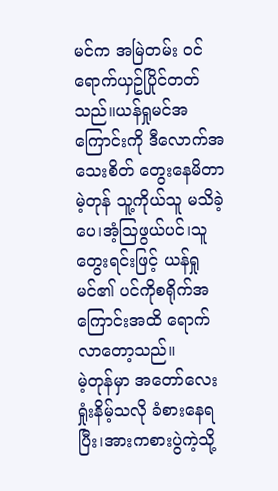မင်က အမြဲတမ်း ဝင်ရောက်ယှဥ်ပြိုင်တတ်သည်။ယန်ရှုမင်အကြောင်းကို ဒီလောက်အသေးစိတ် တွေးနေမိတာ မဲ့တုန် သူ့ကိုယ်သူ မသိခဲ့ပေ၊အံ့ဩဖွယ်ပင်၊သူ တွေးရင်းဖြင့် ယန်ရှုမင်၏ ပင်ကိုစရိုက်အကြောင်းအထိ ရောက်လာတော့သည်။
မဲ့တုန်မှာ အတော်လေး ရှုံးနိမ့်သလို ခံစားနေရပြီး၊အားကစားပွဲကဲ့သို့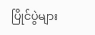ပြိုင်ပွဲများ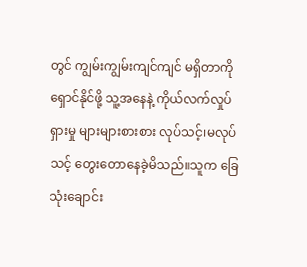တွင် ကျွမ်းကျွမ်းကျင်ကျင် မရှိတာကို ရှောင်နိုင်ဖို့ သူ့အနေနဲ့ ကိုယ်လက်လှုပ်ရှားမှု များများစားစား လုပ်သင့်၊မလုပ်သင့် တွေးတောနေခဲ့မိသည်။သူက ခြေသုံးချောင်း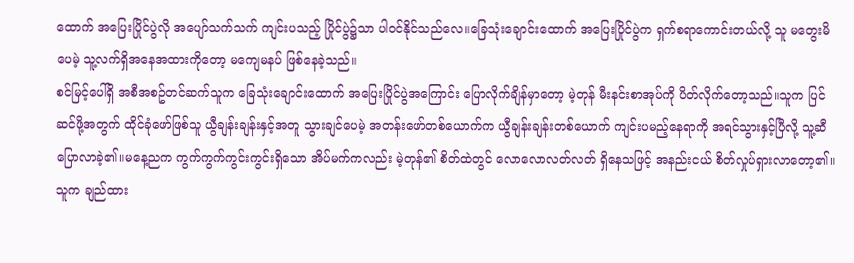ထောက် အပြေးပြိုင်ပွဲလို အပျော်သက်သက် ကျင်းပသည့် ပြိုင်ပွဲ၌သာ ပါဝင်နိုင်သည်လေ။ခြေသုံးချောင်းထောက် အပြေးပြိုင်ပွဲက ရှက်စရာကောင်းတယ်လို့ သူ မတွေးမိပေမဲ့ သူ့လက်ရှိအနေအထားကိုတော့ မကျေမနပ် ဖြစ်နေခဲ့သည်။
စင်မြင့်ပေါ်ရှိ အစီအစဥ်တင်ဆက်သူက ခြေသုံးချောင်းထောက် အပြေးပြိုင်ပွဲအကြောင်း ပြောလိုက်ချိန်မှာတော့ မဲ့တုန် မီးနင်းစာအုပ်ကို ပိတ်လိုက်တော့သည်။သူက ပြင်ဆင်ဖို့အတွက် ထိုင်ခုံဖော်ဖြစ်သူ ယွီချန်းချန်းနှင့်အတူ သွားချင်ပေမဲ့ အတန်းဖော်တစ်ယောက်က ယွီချန်းချန်းတစ်ယောက် ကျင်းပမည့်နေရာကို အရင်သွားနှင့်ပြီလို့ သူ့ဆီ ပြောလာခဲ့၏။မနေ့ညက ကွက်ကွက်ကွင်းကွင်းရှိသော အိပ်မက်ကလည်း မဲ့တုန်၏ စိတ်ထဲတွင် လောလောလတ်လတ် ရှိနေသဖြင့် အနည်းငယ် စိတ်လှုပ်ရှားလာတော့၏။
သူက ချည်ထား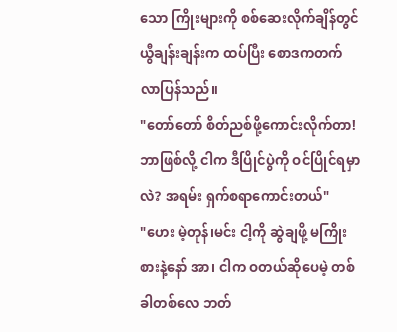သော ကြိုးများကို စစ်ဆေးလိုက်ချိန်တွင် ယွီချန်းချန်းက ထပ်ပြီး စောဒကတက်လာပြန်သည်။
"တော်တော် စိတ်ညစ်ဖို့ကောင်းလိုက်တာ!ဘာဖြစ်လို့ ငါက ဒီပြိုင်ပွဲကို ဝင်ပြိုင်ရမှာလဲ? အရမ်း ရှက်စရာကောင်းတယ်"
"ဟေး မဲ့တုန်၊မင်း ငါ့ကို ဆွဲချဖို့ မကြိုးစားနဲ့နော် အာ၊ ငါက ဝတယ်ဆိုပေမဲ့ တစ်ခါတစ်လေ ဘတ်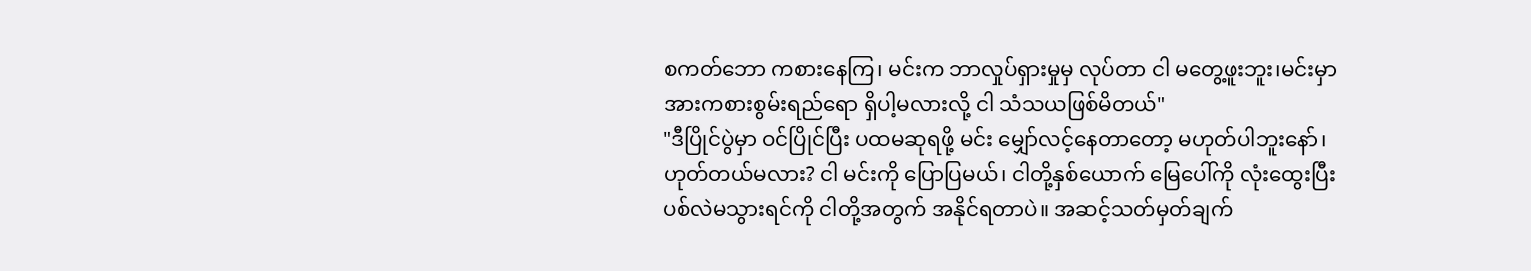စကတ်ဘော ကစားနေကြ၊ မင်းက ဘာလှုပ်ရှားမှုမှ လုပ်တာ ငါ မတွေ့ဖူးဘူး၊မင်းမှာ အားကစားစွမ်းရည်ရော ရှိပါ့မလားလို့ ငါ သံသယဖြစ်မိတယ်"
"ဒီပြိုင်ပွဲမှာ ဝင်ပြိုင်ပြီး ပထမဆုရဖို့ မင်း မျှော်လင့်နေတာတော့ မဟုတ်ပါဘူးနော်၊ဟုတ်တယ်မလား? ငါ မင်းကို ပြောပြမယ်၊ ငါတို့နှစ်ယောက် မြေပေါ်ကို လုံးထွေးပြီး ပစ်လဲမသွားရင်ကို ငါတို့အတွက် အနိုင်ရတာပဲ။ အဆင့်သတ်မှတ်ချက်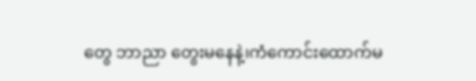တွေ ဘာညာ တွေးမနေနဲ့၊ကံကောင်းထောက်မ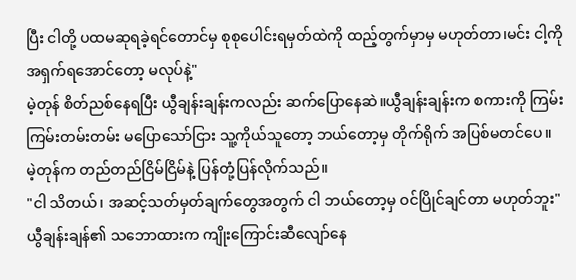ပြီး ငါတို့ ပထမဆုရခဲ့ရင်တောင်မှ စုစုပေါင်းရမှတ်ထဲကို ထည့်တွက်မှာမှ မဟုတ်တာ၊မင်း ငါ့ကို အရှက်ရအောင်တော့ မလုပ်နဲ့"
မဲ့တုန် စိတ်ညစ်နေရပြီး ယွီချန်းချန်းကလည်း ဆက်ပြောနေဆဲ။ယွီချန်းချန်းက စကားကို ကြမ်းကြမ်းတမ်းတမ်း မပြောသော်ငြား သူ့ကိုယ်သူတော့ ဘယ်တော့မှ တိုက်ရိုက် အပြစ်မတင်ပေ။
မဲ့တုန်က တည်တည်ငြိမ်ငြိမ်နဲ့ ပြန်တုံ့ပြန်လိုက်သည်။
"ငါ သိတယ်၊ အဆင့်သတ်မှတ်ချက်တွေအတွက် ငါ ဘယ်တော့မှ ဝင်ပြိုင်ချင်တာ မဟုတ်ဘူး"
ယွီချန်းချန်၏ သဘောထားက ကျိုးကြောင်းဆီလျော်နေ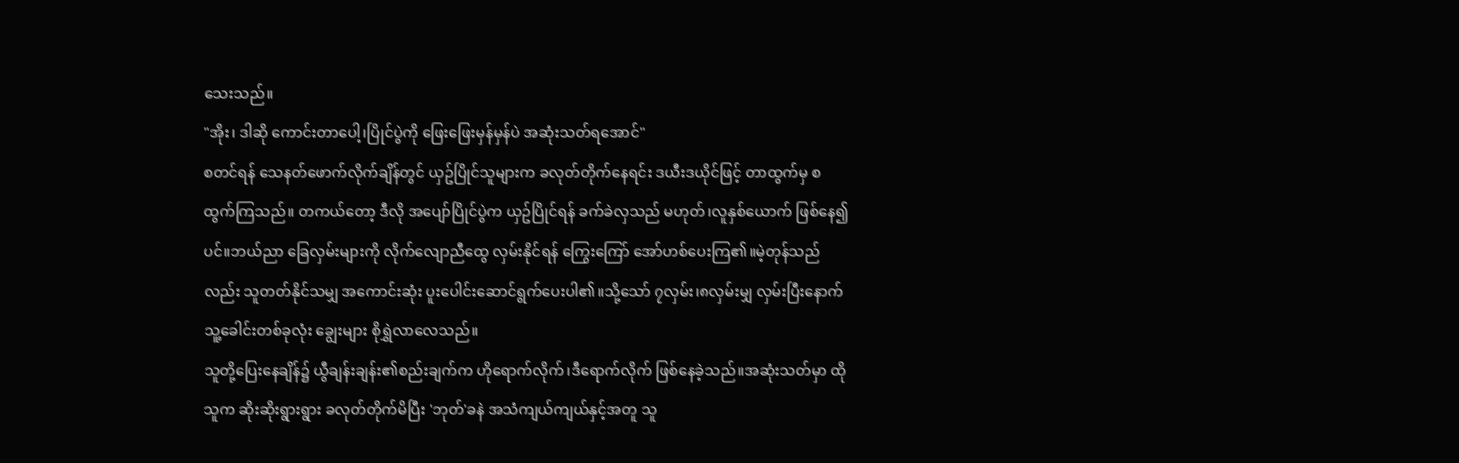သေးသည်။
"အိုး၊ ဒါဆို ကောင်းတာပေါ့၊ပြိုင်ပွဲကို ဖြေးဖြေးမှန်မှန်ပဲ အဆုံးသတ်ရအောင်"
စတင်ရန် သေနတ်ဖောက်လိုက်ချိန်တွင် ယှဥ်ပြိုင်သူများက ခလုတ်တိုက်နေရင်း ဒယီးဒယိုင်ဖြင့် တာထွက်မှ စထွက်ကြသည်။ တကယ်တော့ ဒီလို အပျော်ပြိုင်ပွဲက ယှဥ်ပြိုင်ရန် ခက်ခဲလှသည် မဟုတ်၊လူနှစ်ယောက် ဖြစ်နေ၍ပင်။ဘယ်ညာ ခြေလှမ်းများကို လိုက်လျောညီထွေ လှမ်းနိုင်ရန် ကြွေးကြော် အော်ဟစ်ပေးကြ၏။မဲ့တုန်သည်လည်း သူတတ်နိုင်သမျှ အကောင်းဆုံး ပူးပေါင်းဆောင်ရွက်ပေးပါ၏။သို့သော် ၇လှမ်း၊၈လှမ်းမျှ လှမ်းပြီးနောက် သူ့ခေါင်းတစ်ခုလုံး ချွေးများ စိုရွှဲလာလေသည်။
သူတို့ပြေးနေချိန်၌ ယွီချန်းချန်း၏စည်းချက်က ဟိုရောက်လိုက်၊ဒီရောက်လိုက် ဖြစ်နေခဲ့သည်။အဆုံးသတ်မှာ ထိုသူက ဆိုးဆိုးရွားရွား ခလုတ်တိုက်မိပြီး 'ဘုတ်'ခနဲ အသံကျယ်ကျယ်နှင့်အတူ သူ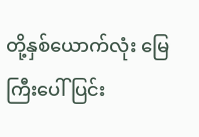တို့နှစ်ယောက်လုံး မြေကြီးပေါ် ပြင်း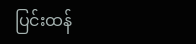ပြင်းထန်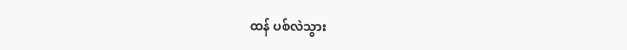ထန် ပစ်လဲသွား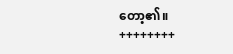တော့၏။
++++++++